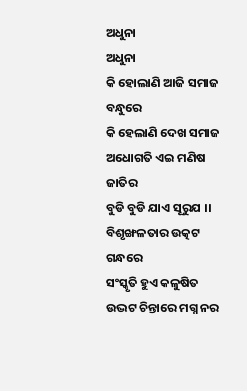ଅଧୁନା
ଅଧୁନା
କି ହୋଲାଣି ଆଜି ସମାଜ ବନ୍ଧୁରେ
କି ହେଲାଣି ଦେଖ ସମାଜ
ଅଧୋଗତି ଏଇ ମଣିଷ ଜାତିର
ବୁଡି ବୁଡି ଯାଏ ସୂରୁଯ ।।
ବିଶୃଙ୍ଖଳତାର ଉତ୍କଟ ଗନ୍ଧରେ
ସଂସ୍କୃତି ହୁଏ କଳୁଷିତ
ଉଦ୍ଭଟ ଚିନ୍ତାରେ ମଗ୍ନ ନର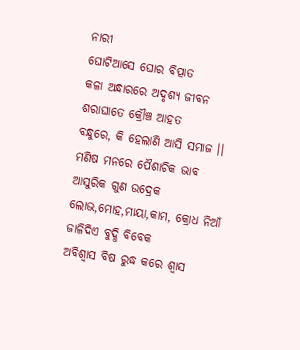ନାରୀ
ଘୋଟିଆସେ ଘୋର ବିତ୍ପାତ
କଳା ଅନ୍ଧାରରେ ଅଦୃଶ୍ୟ ଜୀବନ
ଶରାଘାତେ କ୍ରୌଞ୍ଚ ଆହତ
ବନ୍ଧୁରେ, କି ହେଲାଣି ଆସି ସମାଜ ।।
ମଣିଷ ମନରେ ପୈଶାଚିକ ଭାବ
ଆସୁରିକ ଗୁଣ ଉଦ୍ରେକ
ଲୋଭ,ମୋହ,ମାୟା,କାମ, କ୍ରୋଧ ନିଆଁ
ଜାଳିଦିଏ ବୁଦ୍ଧି ବିବେକ
ଅବିଶ୍ୱାସ ବିଷ ରୁଦ୍ଧ କରେ ଶ୍ଵାସ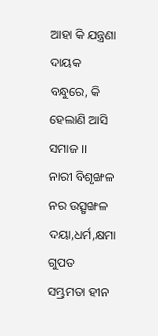ଆହା କି ଯନ୍ତ୍ରଣା ଦାୟକ
ବନ୍ଧୁରେ, କି ହେଲାଣି ଆସି ସମାଜ ।।
ନାରୀ ବିଶୃଙ୍ଖଳ ନର ଉତ୍ସୃଙ୍ଖଳ
ଦୟା,ଧର୍ମ,କ୍ଷମା ଗୁପତ
ସମ୍ଭ୍ରମତା ହୀନ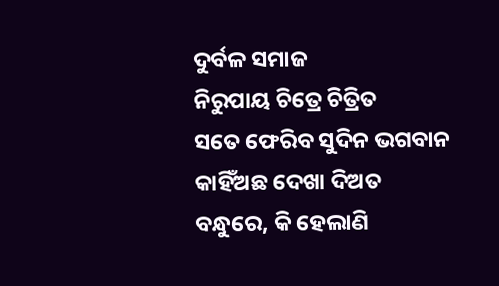ଦୁର୍ବଳ ସମାଜ
ନିରୁପାୟ ଚିତ୍ରେ ଚିତ୍ରିତ
ସତେ ଫେରିବ ସୁଦିନ ଭଗବାନ
କାହିଁଅଛ ଦେଖା ଦିଅତ
ବନ୍ଧୁରେ, କି ହେଲାଣି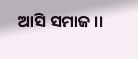ଆସି ସମାଜ ।।